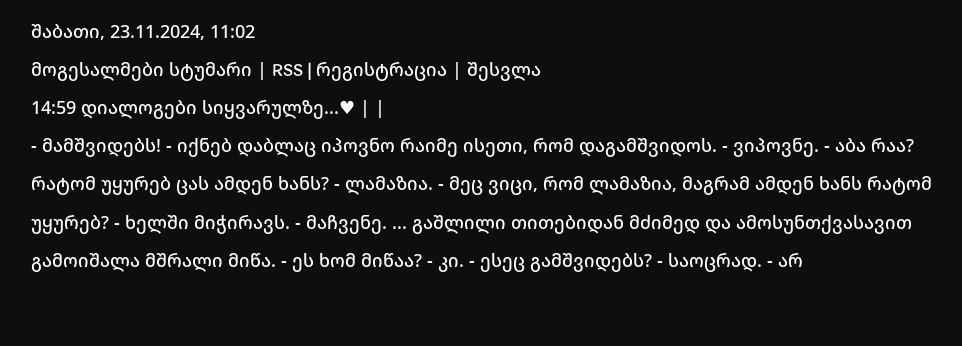შაბათი, 23.11.2024, 11:02
მოგესალმები სტუმარი | RSS | რეგისტრაცია | შესვლა
14:59 დიალოგები სიყვარულზე...♥ | |
- მამშვიდებს! - იქნებ დაბლაც იპოვნო რაიმე ისეთი, რომ დაგამშვიდოს. - ვიპოვნე. - აბა რაა? რატომ უყურებ ცას ამდენ ხანს? - ლამაზია. - მეც ვიცი, რომ ლამაზია, მაგრამ ამდენ ხანს რატომ უყურებ? - ხელში მიჭირავს. - მაჩვენე. ... გაშლილი თითებიდან მძიმედ და ამოსუნთქვასავით გამოიშალა მშრალი მიწა. - ეს ხომ მიწაა? - კი. - ესეც გამშვიდებს? - საოცრად. - არ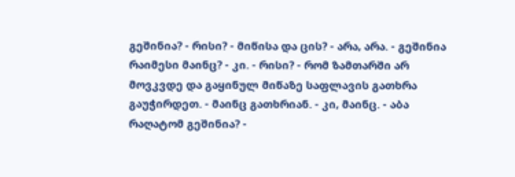გეშინია? - რისი? - მიწისა და ცის? - არა, არა. - გეშინია რაიმესი მაინც? - კი. - რისი? - რომ ზამთარში არ მოვკვდე და გაყინულ მიწაზე საფლავის გათხრა გაუჭირდეთ. - მაინც გათხრიან. - კი, მაინც. - აბა რაღატომ გეშინია? -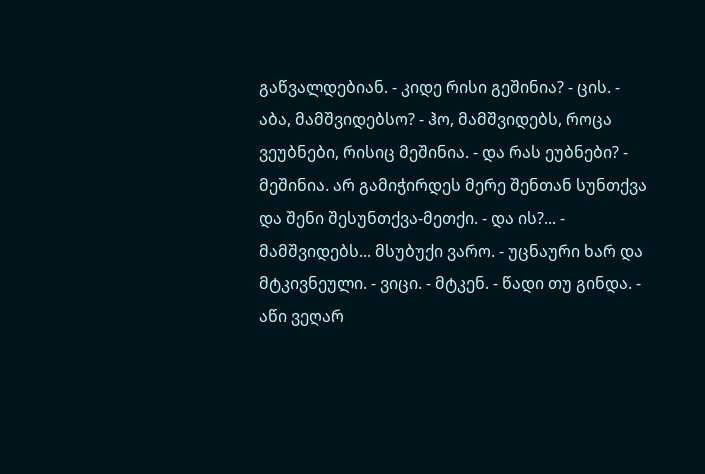გაწვალდებიან. - კიდე რისი გეშინია? - ცის. - აბა, მამშვიდებსო? - ჰო, მამშვიდებს, როცა ვეუბნები, რისიც მეშინია. - და რას ეუბნები? - მეშინია. არ გამიჭირდეს მერე შენთან სუნთქვა და შენი შესუნთქვა-მეთქი. - და ის?... - მამშვიდებს... მსუბუქი ვარო. - უცნაური ხარ და მტკივნეული. - ვიცი. - მტკენ. - წადი თუ გინდა. - აწი ვეღარ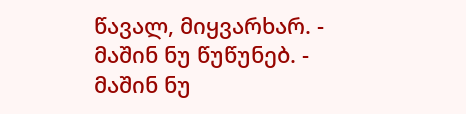წავალ, მიყვარხარ. - მაშინ ნუ წუწუნებ. - მაშინ ნუ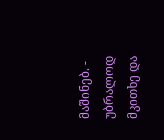მაშინებ. - უბრალოდ მკითხე და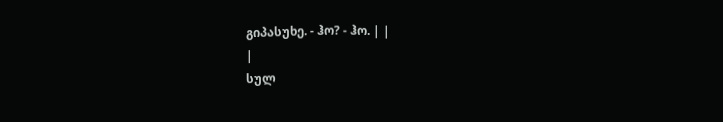გიპასუხე. - ჰო? - ჰო. | |
|
სულ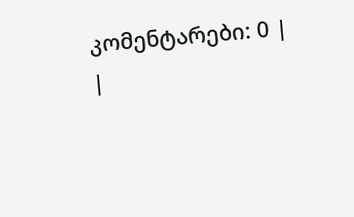კომენტარები: 0 | |